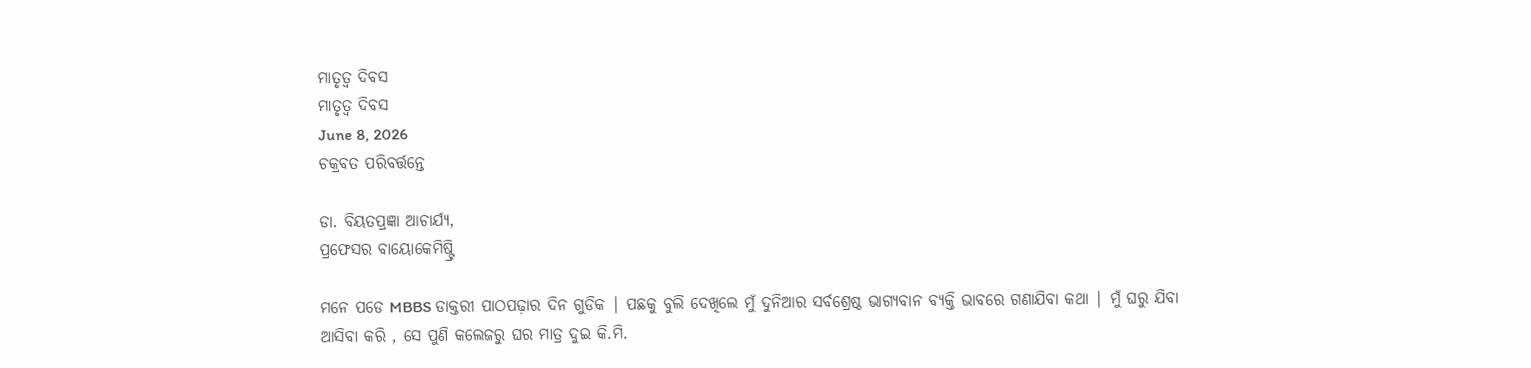ମାତୃତ୍ଵ ଦିବସ
ମାତୃତ୍ଵ ଦିବସ
June 8, 2026
ଚକ୍ରବତ ପରିବର୍ତ୍ତନ୍ତେ

ଡା. ବିୟତପ୍ରଜ୍ଞା ଆଚାର୍ଯ୍ୟ,
ପ୍ରଫେସର ବାୟୋକେମିଷ୍ଟ୍ରି

ମନେ ପଡେ MBBS ଡାକ୍ତରୀ ପାଠପଢ଼ାର ଦିନ ଗୁଡିକ | ପଛକୁ ବୁଲି ଦେଖିଲେ ମୁଁ ଦୁନିଆର ସର୍ବଶ୍ରେଷ୍ଠ ଭାଗ୍ୟବାନ ବ୍ୟକ୍ତି ଭାବରେ ଗଣାଯିବା କଥା | ମୁଁ ଘରୁ ଯିବା ଆସିବା କରି , ସେ ପୁଣି କଲେଜରୁ ଘର ମାତ୍ର ଦୁଇ କି.ମି.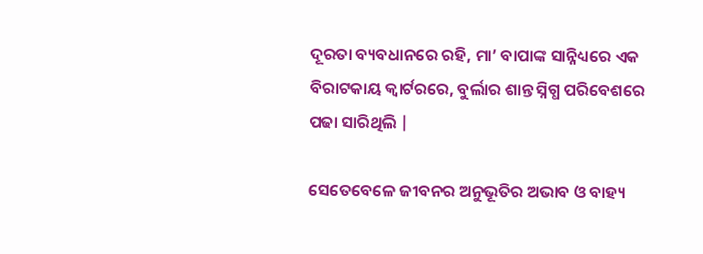ଦୂରତା ବ୍ୟବଧାନରେ ରହି, ମା’ ବାପାଙ୍କ ସାନ୍ନିଧ୍ୟରେ ଏକ ବିରାଟକାୟ କ୍ୱାର୍ଟରରେ, ବୁର୍ଲାର ଶାନ୍ତ ସ୍ନିଗ୍ଧ ପରିବେଶରେ ପଢା ସାରିଥିଲି |

ସେତେବେଳେ ଜୀବନର ଅନୁଭୂତିର ଅଭାବ ଓ ବାହ୍ୟ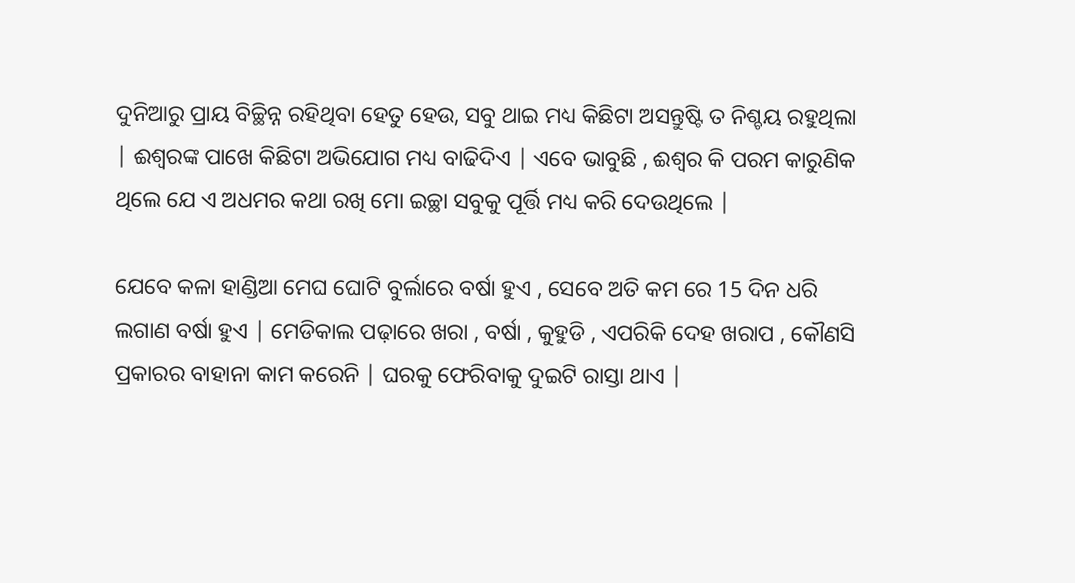ଦୁନିଆରୁ ପ୍ରାୟ ବିଚ୍ଛିନ୍ନ ରହିଥିବା ହେତୁ ହେଉ, ସବୁ ଥାଇ ମଧ୍ୟ କିଛିଟା ଅସନ୍ତୁଷ୍ଟି ତ ନିଶ୍ଚୟ ରହୁଥିଲା | ଈଶ୍ୱରଙ୍କ ପାଖେ କିଛିଟା ଅଭିଯୋଗ ମଧ୍ୟ ବାଢିଦିଏ | ଏବେ ଭାବୁଛି , ଈଶ୍ୱର କି ପରମ କାରୁଣିକ ଥିଲେ ଯେ ଏ ଅଧମର କଥା ରଖି ମୋ ଇଚ୍ଛା ସବୁକୁ ପୂର୍ତ୍ତି ମଧ୍ୟ କରି ଦେଉଥିଲେ |

ଯେବେ କଳା ହାଣ୍ଡିଆ ମେଘ ଘୋଟି ବୁର୍ଲାରେ ବର୍ଷା ହୁଏ , ସେବେ ଅତି କମ ରେ 15 ଦିନ ଧରି ଲଗାଣ ବର୍ଷା ହୁଏ | ମେଡିକାଲ ପଢ଼ାରେ ଖରା , ବର୍ଷା , କୁହୁଡି , ଏପରିକି ଦେହ ଖରାପ , କୌଣସି ପ୍ରକାରର ବାହାନା କାମ କରେନି | ଘରକୁ ଫେରିବାକୁ ଦୁଇଟି ରାସ୍ତା ଥାଏ |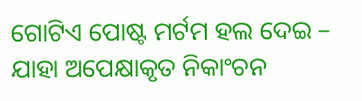ଗୋଟିଏ ପୋଷ୍ଟ ମର୍ଟମ ହଲ ଦେଇ – ଯାହା ଅପେକ୍ଷାକୃତ ନିକାଂଚନ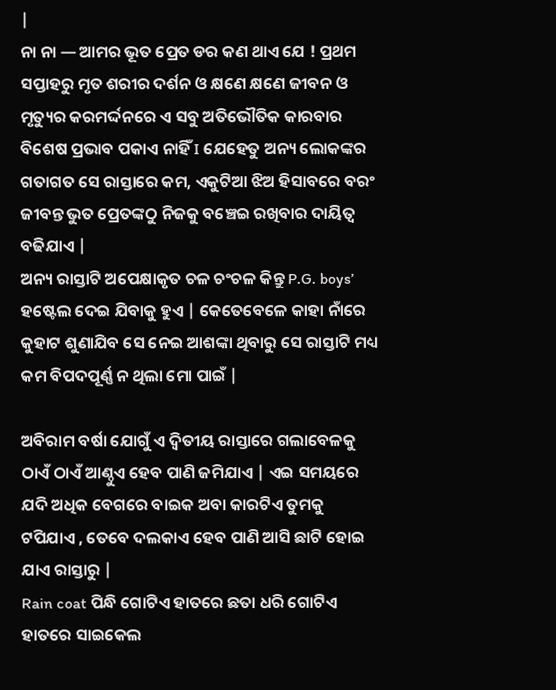|
ନା ନା — ଆମର ଭୂତ ପ୍ରେତ ଡର କଣ ଥାଏ ଯେ ! ପ୍ରଥମ ସପ୍ତାହରୁ ମୃତ ଶରୀର ଦର୍ଶନ ଓ କ୍ଷଣେ କ୍ଷଣେ ଜୀବନ ଓ ମୃତ୍ୟୁର କରମର୍ଦ୍ଦନରେ ଏ ସବୁ ଅତିଭୌତିକ କାରବାର ବିଶେଷ ପ୍ରଭାବ ପକାଏ ନାହିଁ I ଯେହେତୁ ଅନ୍ୟ ଲୋକଙ୍କର ଗତାଗତ ସେ ରାସ୍ତାରେ କମ, ଏକୁଟିଆ ଝିଅ ହିସାବରେ ବରଂ ଜୀବନ୍ତ ଭୁତ ପ୍ରେତଙ୍କଠୁ ନିଜକୁ ବଞ୍ଚେଇ ରଖିବାର ଦାୟିତ୍ୱ ବଢିଯାଏ |
ଅନ୍ୟ ରାସ୍ତାଟି ଅପେକ୍ଷାକୃତ ଚଳ ଚଂଚଳ କିନ୍ତୁ P.G. boys’ ହଷ୍ଟେଲ ଦେଇ ଯିବାକୁ ହୁଏ | କେତେବେଳେ କାହା ନାଁରେ କୁହାଟ ଶୁଣାଯିବ ସେ ନେଇ ଆଶଙ୍କା ଥିବାରୁ ସେ ରାସ୍ତାଟି ମଧ୍ୟ କମ ବିପଦପୂର୍ଣ୍ଣ ନ ଥିଲା ମୋ ପାଇଁ |

ଅବିରାମ ବର୍ଷା ଯୋଗୁଁ ଏ ଦ୍ୱିତୀୟ ରାସ୍ତାରେ ଗଲାବେଳକୁ ଠାଏଁ ଠାଏଁ ଆଣ୍ଠୁଏ ହେବ ପାଣି ଜମିଯାଏ | ଏଇ ସମୟରେ ଯଦି ଅଧିକ ବେଗରେ ବାଇକ ଅବା କାରଟିଏ ତୁମକୁ ଟପିଯାଏ , ତେବେ ଦଲକାଏ ହେବ ପାଣି ଆସି ଛାଟି ହୋଇ ଯାଏ ରାସ୍ତାରୁ |
Rain coat ପିନ୍ଧି ଗୋଟିଏ ହାତରେ ଛତା ଧରି ଗୋଟିଏ ହାତରେ ସାଇକେଲ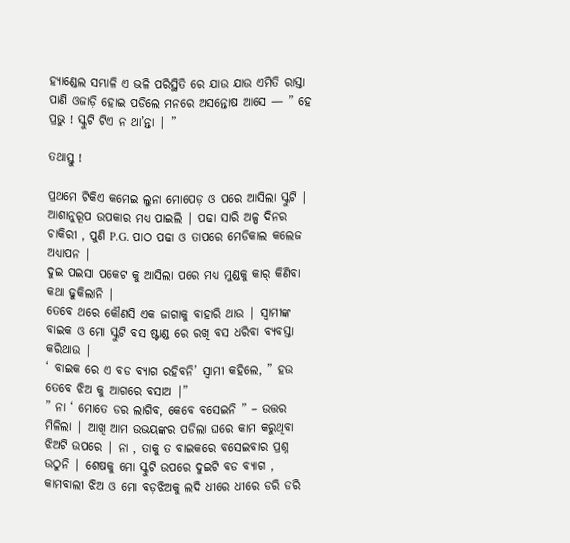ହ୍ୟାଣ୍ଡେଲ ସମ୍ଭାଳି ଏ ଭଳି ପରିସ୍ଥିତି ରେ ଯାଉ ଯାଉ ଏମିତି ରାସ୍ତା ପାଣି ଓଜାଡ଼ି ହୋଇ ପଡିଲେ ମନରେ ଅସନ୍ତୋଷ ଆସେ — ” ହେ ପ୍ରଭୁ ! ସ୍କୁଟି ଟିଏ ନ ଥା’ନ୍ତା | ”

ତଥାସ୍ତୁ !

ପ୍ରଥମେ ଟିକିଏ କମେଇ ଲୁନା ମୋପେଡ଼ ଓ ପରେ ଆସିଲା ସ୍କୁଟି | ଆଶାନୁରୂପ ଉପକାର ମଧ୍ୟ ପାଇଲି | ପଢା ସାରି ଅଳ୍ପ ଦିନର ଚାକିରୀ , ପୁଣି P.G. ପାଠ ପଢା ଓ ତାପରେ ମେଡିକାଲ କଲେଜ ଅଧ୍ୟାପନ |
ଦୁଇ ପଇସା ପକେଟ କୁ ଆସିଲା ପରେ ମଧ୍ୟ ମୁଣ୍ଡକୁ କାର୍ କିଣିବା କଥା ଢୁକିଲାନି |
ତେବେ ଥରେ କୌଣସି ଏକ ଜାଗାକୁ ବାହାରି ଥାଉ | ସ୍ୱାମୀଙ୍କ ବାଇକ ଓ ମୋ ସ୍କୁଟି ବସ ଷ୍ଟାଣ୍ଡ ରେ ରଖି ବସ ଧରିବା ବ୍ୟବସ୍ତା କରିଥାଉ |
‘ ବାଇକ ରେ ଏ ବଡ ବ୍ୟାଗ ରହିବନି’ ସ୍ୱାମୀ କହିଲେ, ” ହଉ ତେବେ ଝିଅ କୁ ଆଗରେ ବସାଅ |”
” ନା ‘ ମୋତେ ଡର ଲାଗିବ, କେବେ ବସେଇନି ” – ଉତ୍ତର ମିଳିଲା | ଆଖି ଆମ ଉଭୟଙ୍କର ପଡିଲା ଘରେ କାମ କରୁଥିବା ଝିଅଟି ଉପରେ | ନା , ତାକୁ ତ ବାଇକରେ ବସେଇବାର ପ୍ରଶ୍ନ ଉଠୁନି | ଶେଷକୁ ମୋ ସ୍କୁଟି ଉପରେ ଦୁଇଟି ବଡ ବ୍ୟାଗ , କାମବାଲୀ ଝିଅ ଓ ମୋ ବଡ଼ଝିଅକୁ ଲଦି ଧୀରେ ଧୀରେ ଡରି ଡରି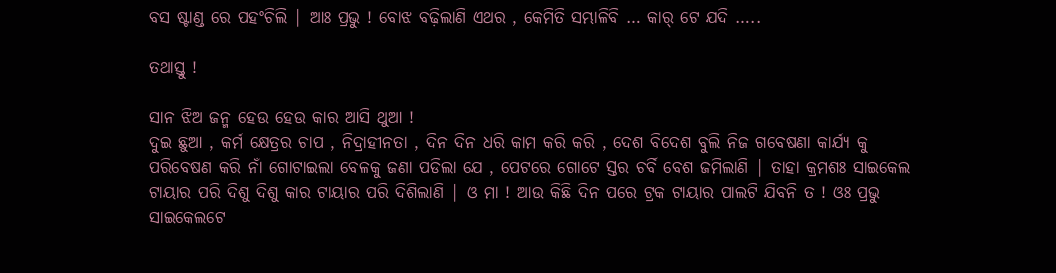ବସ ଷ୍ଟାଣ୍ଡ ରେ ପହଂଚିଲି | ଆଃ ପ୍ରଭୁ ! ବୋଝ ବଢ଼ିଲାଣି ଏଥର , କେମିତି ସମ୍ଭାଳିବି … କାର୍ ଟେ ଯଦି …..

ତଥାସ୍ତୁ !

ସାନ ଝିଅ ଜନ୍ମ ହେଉ ହେଉ କାର ଆସି ଥୁଆ !
ଦୁଇ ଛୁଆ , କର୍ମ କ୍ଷେତ୍ରର ଚାପ , ନିଦ୍ରାହୀନତା , ଦିନ ଦିନ ଧରି କାମ କରି କରି , ଦେଶ ବିଦେଶ ବୁଲି ନିଜ ଗବେଷଣା କାର୍ଯ୍ୟ କୁ ପରିବେଷଣ କରି ନାଁ ଗୋଟାଇଲା ବେଳକୁ ଜଣା ପଡିଲା ଯେ , ପେଟରେ ଗୋଟେ ସ୍ତର ଚର୍ବି ବେଶ ଜମିଲାଣି | ତାହା କ୍ରମଶଃ ସାଇକେଲ ଟାୟାର ପରି ଦିଶୁ ଦିଶୁ କାର ଟାୟାର ପରି ଦିଶିଲାଣି | ଓ ମା ! ଆଉ କିଛି ଦିନ ପରେ ଟ୍ରକ ଟାୟାର ପାଲଟି ଯିବନି ତ ! ଓଃ ପ୍ରଭୁ ସାଇକେଲଟେ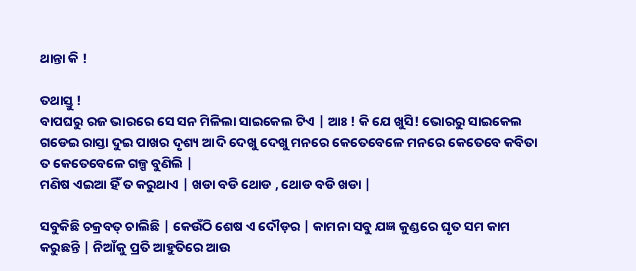ଥାନ୍ତା କି !

ତଥାସ୍ତୁ !
ବାପଘରୁ ରଜ ଭାରରେ ସେ ସନ ମିଳିଲା ସାଇକେଲ ଟିଏ | ଆଃ ! କି ଯେ ଖୁସି! ଭୋରରୁ ସାଇକେଲ ଗଡେଇ ରାସ୍ତା ଦୁଇ ପାଖର ଦୃଶ୍ୟ ଆଦି ଦେଖୁ ଦେଖୁ ମନରେ କେତେବେଳେ ମନରେ କେତେବେ କବିତା ତ କେତେବେଳେ ଗଳ୍ପ ବୁଣିଲି |
ମଣିଷ ଏଇଆ ହିଁ ତ କରୁଥାଏ | ଖଡା ବଡି ଥୋଡ , ଥୋଡ ବଡି ଖଡା |

ସବୁକିଛି ଚକ୍ରବତ୍ ଚାଲିଛି | କେଉଁଠି ଶେଷ ଏ ଦୌଡ଼ର | କାମନା ସବୁ ଯଜ୍ଞ କୁଣ୍ଡରେ ଘୃତ ସମ କାମ କରୁଛନ୍ତି | ନିଆଁକୁ ପ୍ରତି ଆହୁତିରେ ଆଉ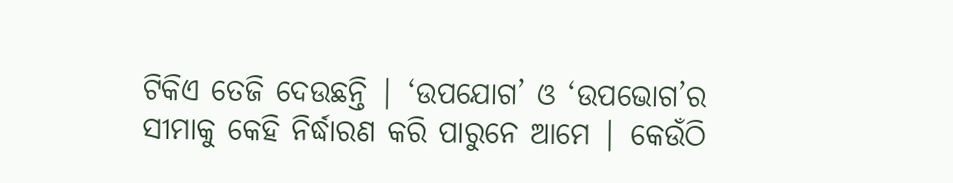ଟିକିଏ ତେଜି ଦେଉଛନ୍ତି | ‘ଉପଯୋଗ’ ଓ ‘ଉପଭୋଗ’ର ସୀମାକୁ କେହି ନିର୍ଦ୍ଧାରଣ କରି ପାରୁନେ ଆମେ | କେଉଁଠି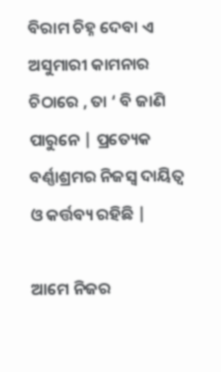ବିରାମ ଚିହ୍ନ ଦେବା ଏ ଅସୁମାରୀ କାମନାର ଚିଠାରେ , ତା ‘ ବି ଜାଣି ପାରୁନେ | ପ୍ରତ୍ୟେକ ବର୍ଣ୍ଣାଶ୍ରମର ନିଜସ୍ୱ ଦାୟିତ୍ୱ ଓ କର୍ତ୍ତବ୍ୟ ରହିଛି |

ଆମେ ନିଜର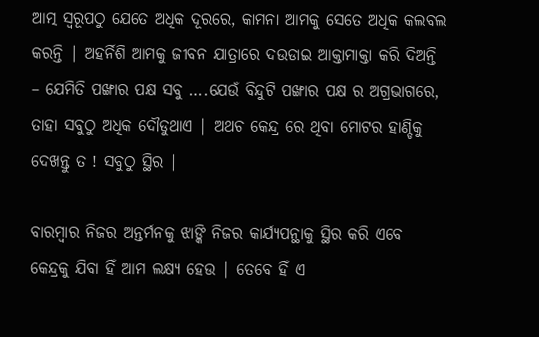ଆତ୍ମ ସ୍ୱରୂପଠୁ ଯେତେ ଅଧିକ ଦୂରରେ, କାମନା ଆମକୁ ସେତେ ଅଧିକ କଲବଲ କରନ୍ତି | ଅହର୍ନିଶି ଆମକୁ ଜୀବନ ଯାତ୍ରାରେ ଦଉଡାଇ ଆକ୍ତାମାକ୍ତା କରି ଦିଅନ୍ତି – ଯେମିତି ପଙ୍ଖାର ପକ୍ଷ ସବୁ ….ଯେଉଁ ବିନ୍ଦୁଟି ପଙ୍ଖାର ପକ୍ଷ ର ଅଗ୍ରଭାଗରେ, ତାହା ସବୁଠୁ ଅଧିକ ଦୌଡୁଥାଏ | ଅଥଚ କେନ୍ଦ୍ର ରେ ଥିବା ମୋଟର ହାଣ୍ଡିକୁ ଦେଖନ୍ତୁ ତ ! ସବୁଠୁ ସ୍ଥିର |

ବାରମ୍ବାର ନିଜର ଅନ୍ତର୍ମନକୁ ଝାଙ୍କି ନିଜର କାର୍ଯ୍ୟପନ୍ଥାକୁ ସ୍ଥିର କରି ଏବେ କେନ୍ଦ୍ରକୁ ଯିବା ହିଁ ଆମ ଲକ୍ଷ୍ୟ ହେଉ | ତେବେ ହିଁ ଏ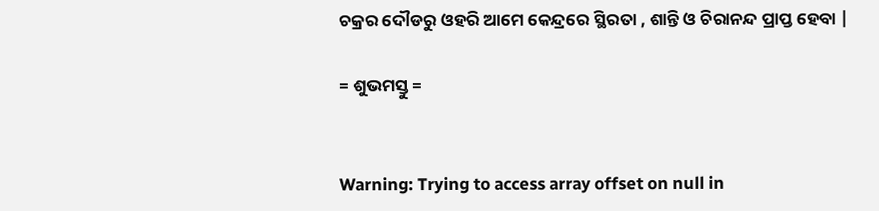ଚକ୍ରର ଦୌଡରୁ ଓହରି ଆମେ କେନ୍ଦ୍ରରେ ସ୍ଥିରତା , ଶାନ୍ତି ଓ ଚିରାନନ୍ଦ ପ୍ରାପ୍ତ ହେବା |

= ଶୁଭମସ୍ତୁ =


Warning: Trying to access array offset on null in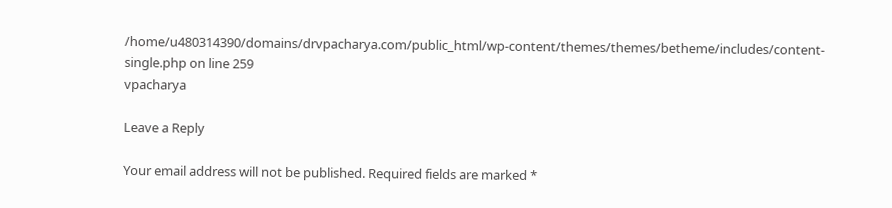/home/u480314390/domains/drvpacharya.com/public_html/wp-content/themes/themes/betheme/includes/content-single.php on line 259
vpacharya

Leave a Reply

Your email address will not be published. Required fields are marked *